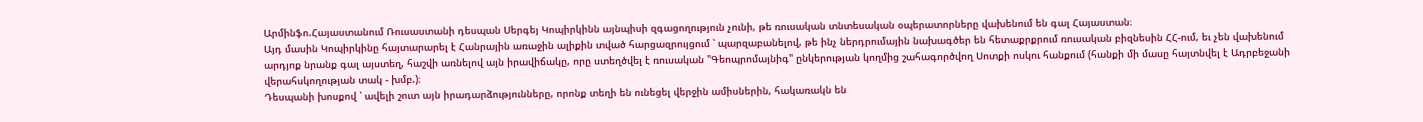Արմինֆո.Հայաստանում Ռուսաստանի դեսպան Սերգեյ Կոպիրկինն այնպիսի զգացողություն չունի, թե ռուսական տնտեսական օպերատորները վախենում են գալ Հայաստան։
Այդ մասին Կոպիրկինը հայտարարել է Հանրային առաջին ալիքին տված հարցազրույցում ՝ պարզաբանելով, թե ինչ ներդրումային նախագծեր են հետաքրքրում ռուսական բիզնեսին ՀՀ-ում, եւ չեն վախենում արդյոք նրանք գալ այստեղ, հաշվի առնելով այն իրավիճակը, որը ստեղծվել է ռուսական "Գեոպրոմայնիգ" ընկերության կողմից շահագործվող Սոտքի ոսկու հանքում (հանքի մի մասը հայտնվել է Ադրբեջանի վերահսկողության տակ - խմբ.)։
Դեսպանի խոսքով ՝ ավելի շուտ այն իրադարձությունները, որոնք տեղի են ունեցել վերջին ամիսներին, հակառակն են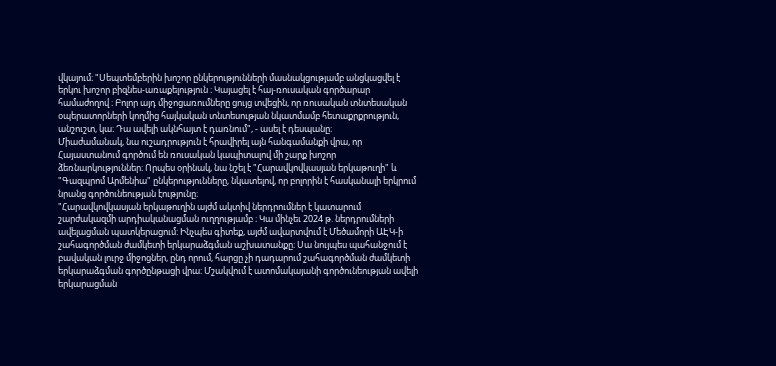վկայում։ "Սեպտեմբերին խոշոր ընկերությունների մասնակցությամբ անցկացվել է երկու խոշոր բիզնես-առաքելություն ։ Կայացել է հայ-ռուսական գործարար համաժողով ։ Բոլոր այդ միջոցառումները ցույց տվեցին, որ ռուսական տնտեսական օպերատորների կողմից հայկական տնտեսության նկատմամբ հետաքրքրություն, անշուշտ, կա։ Դա ավելի ակնհայտ է դառնում", - ասել է դեսպանը։
Միաժամանակ, նա ուշադրություն է հրավիրել այն հանգամանքի վրա, որ Հայաստանում գործում են ռուսական կապիտալով մի շարք խոշոր ձեռնարկություններ։ Որպես օրինակ, նա նշել է "Հարավկովկասյան երկաթուղի" և "Գազպրոմ Արմենիա" ընկերությունները, նկատելով, որ բոլորին է հասկանալի երկրում նրանց գործունեության էությունը։
"Հարավկովկասյան երկաթուղին այժմ ակտիվ ներդրումներ է կատարում շարժակազմի արդիականացման ուղղությամբ ։ Կա մինչեւ 2024 թ. ներդրումների ավելացման պատկերացում: Ինչպես գիտեք, այժմ ավարտվում է Մեծամորի ԱԷԿ-ի շահագործման ժամկետի երկարաձգման աշխատանքը։ Սա նույպես պահանջում է բավական լուրջ միջոցներ, ընդ որում, հարցը չի դադարում շահագործման ժամկետի երկարաձգման գործընթացի վրա։ Մշակվում է ատոմակայանի գործունեության ավելի երկարացման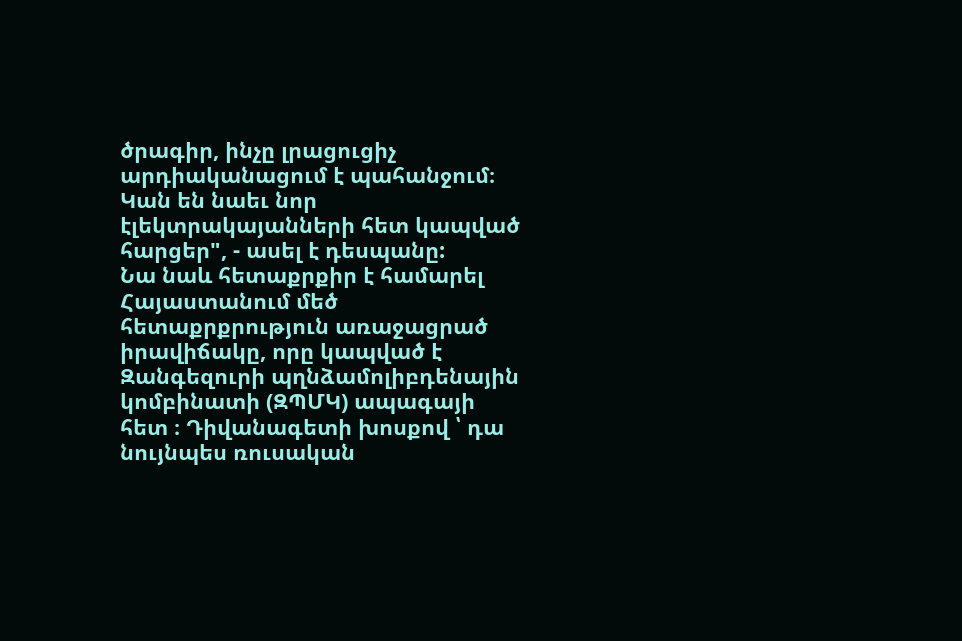ծրագիր, ինչը լրացուցիչ արդիականացում է պահանջում։ Կան են նաեւ նոր էլեկտրակայանների հետ կապված հարցեր", - ասել է դեսպանը:
Նա նաև հետաքրքիր է համարել Հայաստանում մեծ հետաքրքրություն առաջացրած իրավիճակը, որը կապված է Զանգեզուրի պղնձամոլիբդենային կոմբինատի (ԶՊՄԿ) ապագայի հետ ։ Դիվանագետի խոսքով ՝ դա նույնպես ռուսական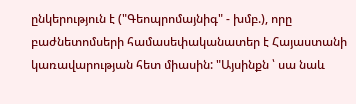ընկերություն է ("Գեոպրոմայնիգ" - խմբ.), որը բաժնետոմսերի համասեփականատեր է Հայաստանի կառավարության հետ միասին: "Այսինքն ՝ սա նաև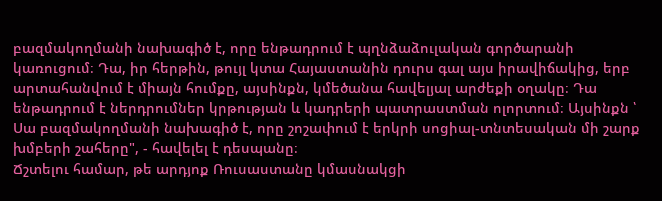բազմակողմանի նախագիծ է, որը ենթադրում է պղնձաձուլական գործարանի կառուցում։ Դա, իր հերթին, թույլ կտա Հայաստանին դուրս գալ այս իրավիճակից, երբ արտահանվում է միայն հումքը, այսինքն, կմեծանա հավելյալ արժեքի օղակը։ Դա ենթադրում է ներդրումներ կրթության և կադրերի պատրաստման ոլորտում։ Այսինքն ՝ Սա բազմակողմանի նախագիծ է, որը շոշափում է երկրի սոցիալ-տնտեսական մի շարք խմբերի շահերը", - հավելել է դեսպանը։
Ճշտելու համար, թե արդյոք Ռուսաստանը կմասնակցի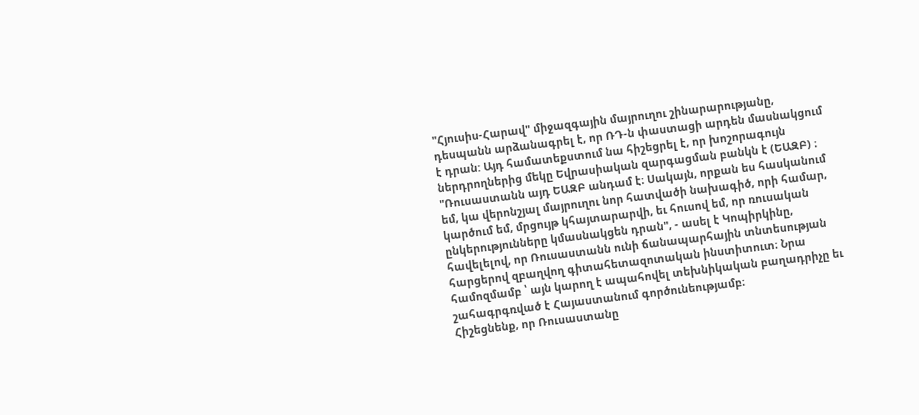"Հյուսիս-Հարավ" միջազգային մայրուղու շինարարությանը, դեսպանն արձանագրել է, որ ՌԴ-ն փաստացի արդեն մասնակցում է դրան: Այդ համատեքստում նա հիշեցրել է, որ խոշորագույն ներդրողներից մեկը Եվրասիական զարգացման բանկն է (ԵԱԶԲ) ։ "Ռուսաստանն այդ ԵԱԶԲ անդամ է։ Սակայն, որքան ես հասկանում եմ, կա վերոնշյալ մայրուղու նոր հատվածի նախագիծ, որի համար, կարծում եմ, մրցույթ կհայտարարվի, եւ հուսով եմ, որ ռուսական ընկերությունները կմասնակցեն դրան", - ասել է Կոպիրկինը, հավելելով, որ Ռուսաստանն ունի ճանապարհային տնտեսության հարցերով զբաղվող գիտահետազոտական ինստիտուտ։ Նրա համոզմամբ ՝ այն կարող է ապահովել տեխնիկական բաղադրիչը եւ շահագրգռված է Հայաստանում գործունեությամբ։
Հիշեցնենք, որ Ռուսաստանը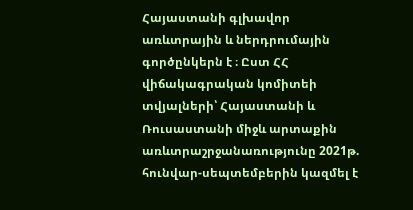Հայաստանի գլխավոր առևտրային և ներդրումային գործընկերն է ։ Ըստ ՀՀ վիճակագրական կոմիտեի տվյալների՝ Հայաստանի և Ռուսաստանի միջև արտաքին առևտրաշրջանառությունը 2021թ. հունվար-սեպտեմբերին կազմել է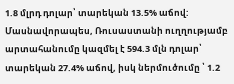1.8 մլրդ դոլար՝ տարեկան 13.5% աճով: Մասնավորապես, Ռուսաստանի ուղղությամբ արտահանումը կազմել է 594.3 մլն դոլար՝ տարեկան 27.4% աճով, իսկ ներմուծումը ՝ 1.2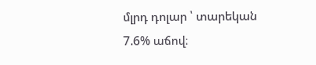մլրդ դոլար ՝ տարեկան 7.6% աճով։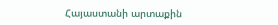Հայաստանի արտաքին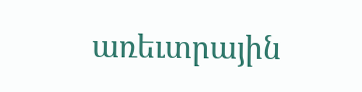առեւտրային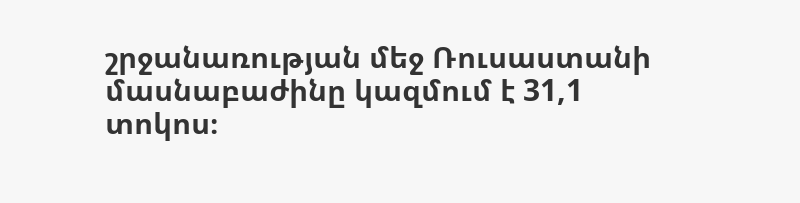շրջանառության մեջ Ռուսաստանի մասնաբաժինը կազմում է 31,1 տոկոս։